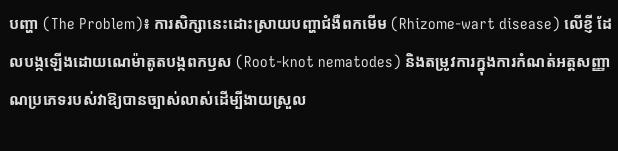បញ្ហា (The Problem)៖ ការសិក្សានេះដោះស្រាយបញ្ហាជំងឺពកមើម (Rhizome-wart disease) លើខ្ញី ដែលបង្កឡើងដោយណេម៉ាតូតបង្កពកឫស (Root-knot nematodes) និងតម្រូវការក្នុងការកំណត់អត្តសញ្ញាណប្រភេទរបស់វាឱ្យបានច្បាស់លាស់ដើម្បីងាយស្រួល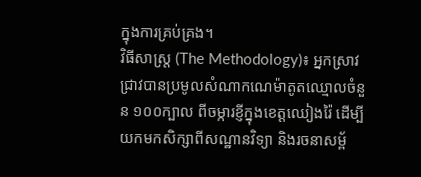ក្នុងការគ្រប់គ្រង។
វិធីសាស្ត្រ (The Methodology)៖ អ្នកស្រាវជ្រាវបានប្រមូលសំណាកណេម៉ាតូតឈ្មោលចំនួន ១០០ក្បាល ពីចម្ការខ្ញីក្នុងខេត្តឈៀងរ៉ៃ ដើម្បីយកមកសិក្សាពីសណ្ឋានវិទ្យា និងរចនាសម្ព័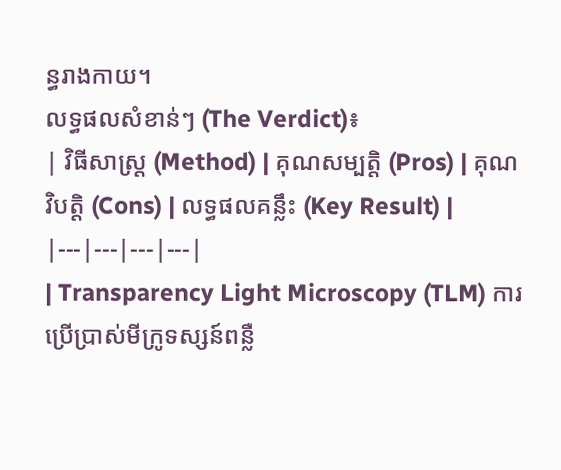ន្ធរាងកាយ។
លទ្ធផលសំខាន់ៗ (The Verdict)៖
| វិធីសាស្ត្រ (Method) | គុណសម្បត្តិ (Pros) | គុណវិបត្តិ (Cons) | លទ្ធផលគន្លឹះ (Key Result) |
|---|---|---|---|
| Transparency Light Microscopy (TLM) ការប្រើប្រាស់មីក្រូទស្សន៍ពន្លឺ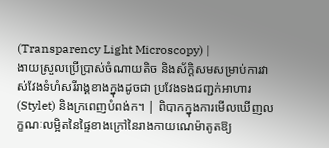(Transparency Light Microscopy) |
ងាយស្រួលប្រើប្រាស់ចំណាយតិច និងស័ក្តិសមសម្រាប់ការវាស់វែងទំហំសរីរាង្គខាងក្នុងដូចជា ប្រវែងទងជញ្ជក់អាហារ (Stylet) និងក្រពេញបំពង់ក។ | ពិបាកក្នុងការមើលឃើញលក្ខណៈលម្អិតនៃផ្ទៃខាងក្រៅនៃរាងកាយណេម៉ាតូតឱ្យ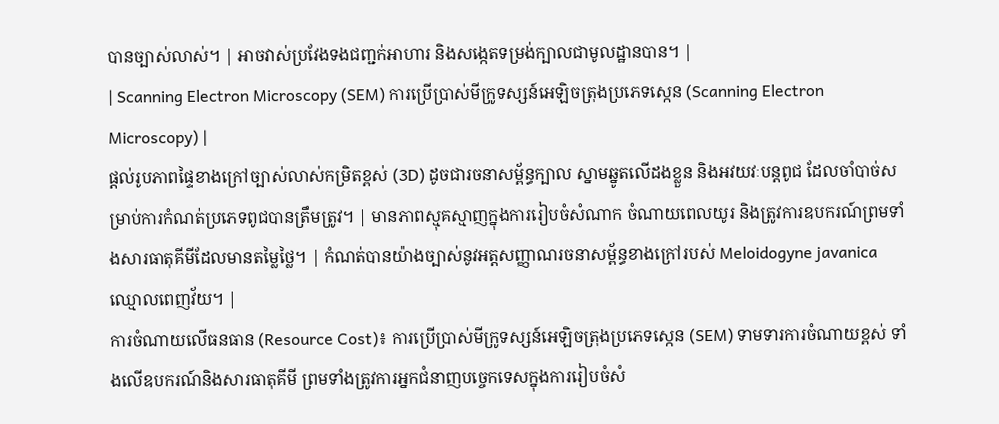បានច្បាស់លាស់។ | អាចវាស់ប្រវែងទងជញ្ជក់អាហារ និងសង្កេតទម្រង់ក្បាលជាមូលដ្ឋានបាន។ |
| Scanning Electron Microscopy (SEM) ការប្រើប្រាស់មីក្រូទស្សន៍អេឡិចត្រុងប្រភេទស្កេន (Scanning Electron Microscopy) |
ផ្តល់រូបភាពផ្ទៃខាងក្រៅច្បាស់លាស់កម្រិតខ្ពស់ (3D) ដូចជារចនាសម្ព័ន្ធក្បាល ស្នាមឆ្នូតលើដងខ្លួន និងអវយវៈបន្តពូជ ដែលចាំបាច់សម្រាប់ការកំណត់ប្រភេទពូជបានត្រឹមត្រូវ។ | មានភាពស្មុគស្មាញក្នុងការរៀបចំសំណាក ចំណាយពេលយូរ និងត្រូវការឧបករណ៍ព្រមទាំងសារធាតុគីមីដែលមានតម្លៃថ្លៃ។ | កំណត់បានយ៉ាងច្បាស់នូវអត្តសញ្ញាណរចនាសម្ព័ន្ធខាងក្រៅរបស់ Meloidogyne javanica ឈ្មោលពេញវ័យ។ |
ការចំណាយលើធនធាន (Resource Cost)៖ ការប្រើប្រាស់មីក្រូទស្សន៍អេឡិចត្រុងប្រភេទស្កេន (SEM) ទាមទារការចំណាយខ្ពស់ ទាំងលើឧបករណ៍និងសារធាតុគីមី ព្រមទាំងត្រូវការអ្នកជំនាញបច្ចេកទេសក្នុងការរៀបចំសំ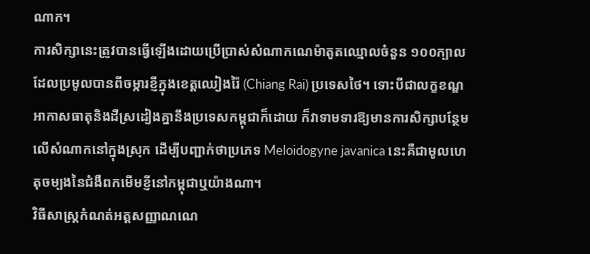ណាក។
ការសិក្សានេះត្រូវបានធ្វើឡើងដោយប្រើប្រាស់សំណាកណេម៉ាតូតឈ្មោលចំនួន ១០០ក្បាល ដែលប្រមូលបានពីចម្ការខ្ញីក្នុងខេត្តឈៀងរ៉ៃ (Chiang Rai) ប្រទេសថៃ។ ទោះបីជាលក្ខខណ្ឌអាកាសធាតុនិងដីស្រដៀងគ្នានឹងប្រទេសកម្ពុជាក៏ដោយ ក៏វាទាមទារឱ្យមានការសិក្សាបន្ថែមលើសំណាកនៅក្នុងស្រុក ដើម្បីបញ្ជាក់ថាប្រភេទ Meloidogyne javanica នេះគឺជាមូលហេតុចម្បងនៃជំងឺពកមើមខ្ញីនៅកម្ពុជាឬយ៉ាងណា។
វិធីសាស្ត្រកំណត់អត្តសញ្ញាណណេ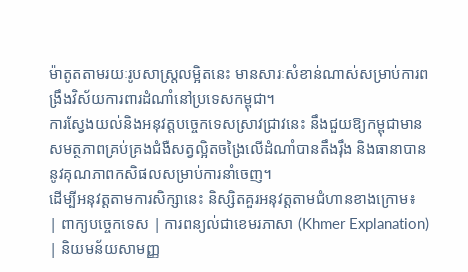ម៉ាតូតតាមរយៈរូបសាស្ត្រលម្អិតនេះ មានសារៈសំខាន់ណាស់សម្រាប់ការពង្រឹងវិស័យការពារដំណាំនៅប្រទេសកម្ពុជា។
ការស្វែងយល់និងអនុវត្តបច្ចេកទេសស្រាវជ្រាវនេះ នឹងជួយឱ្យកម្ពុជាមានសមត្ថភាពគ្រប់គ្រងជំងឺសត្វល្អិតចង្រៃលើដំណាំបានតឹងរ៉ឹង និងធានាបាននូវគុណភាពកសិផលសម្រាប់ការនាំចេញ។
ដើម្បីអនុវត្តតាមការសិក្សានេះ និស្សិតគួរអនុវត្តតាមជំហានខាងក្រោម៖
| ពាក្យបច្ចេកទេស | ការពន្យល់ជាខេមរភាសា (Khmer Explanation) | និយមន័យសាមញ្ញ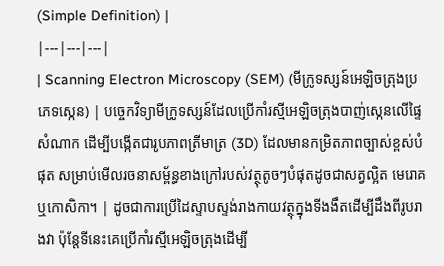(Simple Definition) |
|---|---|---|
| Scanning Electron Microscopy (SEM) (មីក្រូទស្សន៍អេឡិចត្រុងប្រភេទស្កេន) | បច្ចេកវិទ្យាមីក្រូទស្សន៍ដែលប្រើកាំរស្មីអេឡិចត្រុងបាញ់ស្កេនលើផ្ទៃសំណាក ដើម្បីបង្កើតជារូបភាពត្រីមាត្រ (3D) ដែលមានកម្រិតភាពច្បាស់ខ្ពស់បំផុត សម្រាប់មើលរចនាសម្ព័ន្ធខាងក្រៅរបស់វត្ថុតូចៗបំផុតដូចជាសត្វល្អិត មេរោគ ឬកោសិកា។ | ដូចជាការប្រើដៃស្ទាបស្ទង់រាងកាយវត្ថុក្នុងទីងងឹតដើម្បីដឹងពីរូបរាងវា ប៉ុន្តែទីនេះគេប្រើកាំរស្មីអេឡិចត្រុងដើម្បី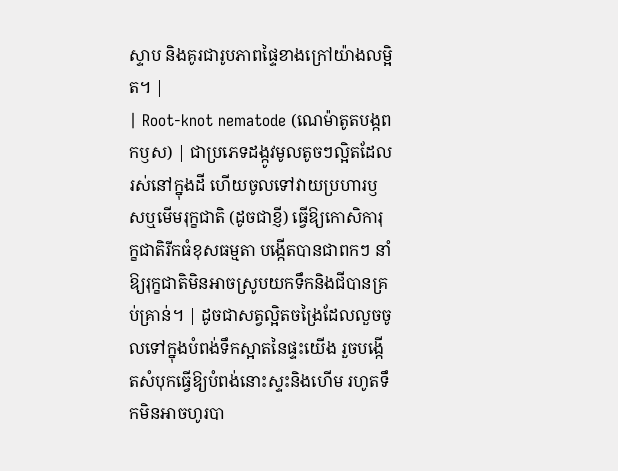ស្ទាប និងគូរជារូបភាពផ្ទៃខាងក្រៅយ៉ាងលម្អិត។ |
| Root-knot nematode (ណេម៉ាតូតបង្កពកឫស) | ជាប្រភេទដង្កូវមូលតូចៗល្អិតដែលរស់នៅក្នុងដី ហើយចូលទៅវាយប្រហារឫសឬមើមរុក្ខជាតិ (ដូចជាខ្ញី) ធ្វើឱ្យកោសិការុក្ខជាតិរីកធំខុសធម្មតា បង្កើតបានជាពកៗ នាំឱ្យរុក្ខជាតិមិនអាចស្រូបយកទឹកនិងជីបានគ្រប់គ្រាន់។ | ដូចជាសត្វល្អិតចង្រៃដែលលួចចូលទៅក្នុងបំពង់ទឹកស្អាតនៃផ្ទះយើង រួចបង្កើតសំបុកធ្វើឱ្យបំពង់នោះស្ទះនិងហើម រហូតទឹកមិនអាចហូរបា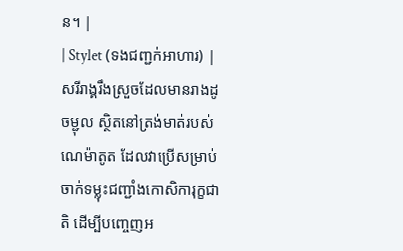ន។ |
| Stylet (ទងជញ្ជក់អាហារ) | សរីរាង្គរឹងស្រួចដែលមានរាងដូចម្ជុល ស្ថិតនៅត្រង់មាត់របស់ណេម៉ាតូត ដែលវាប្រើសម្រាប់ចាក់ទម្លុះជញ្ជាំងកោសិការុក្ខជាតិ ដើម្បីបញ្ចេញអ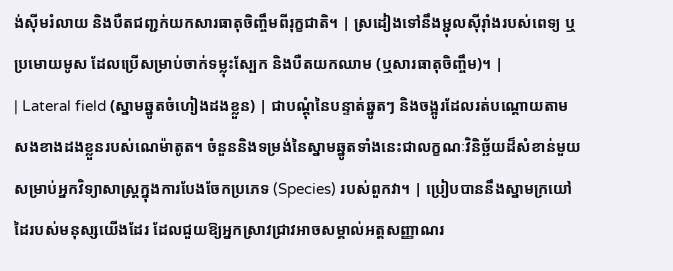ង់ស៊ីមរំលាយ និងបឺតជញ្ជក់យកសារធាតុចិញ្ចឹមពីរុក្ខជាតិ។ | ស្រដៀងទៅនឹងម្ជុលស៊ីរ៉ាំងរបស់ពេទ្យ ឬប្រមោយមូស ដែលប្រើសម្រាប់ចាក់ទម្លុះស្បែក និងបឺតយកឈាម (ឬសារធាតុចិញ្ចឹម)។ |
| Lateral field (ស្នាមឆ្នូតចំហៀងដងខ្លួន) | ជាបណ្តុំនៃបន្ទាត់ឆ្នូតៗ និងចង្អូរដែលរត់បណ្តោយតាមសងខាងដងខ្លួនរបស់ណេម៉ាតូត។ ចំនួននិងទម្រង់នៃស្នាមឆ្នូតទាំងនេះជាលក្ខណៈវិនិច្ឆ័យដ៏សំខាន់មួយសម្រាប់អ្នកវិទ្យាសាស្ត្រក្នុងការបែងចែកប្រភេទ (Species) របស់ពួកវា។ | ប្រៀបបាននឹងស្នាមក្រយៅដៃរបស់មនុស្សយើងដែរ ដែលជួយឱ្យអ្នកស្រាវជ្រាវអាចសម្គាល់អត្តសញ្ញាណរ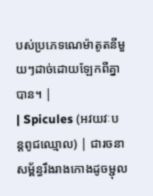បស់ប្រភេទណេម៉ាតូតនីមួយៗដាច់ដោយឡែកពីគ្នាបាន។ |
| Spicules (អវយវៈបន្តពូជឈ្មោល) | ជារចនាសម្ព័ន្ធរឹងរាងកោងដូចម្ជុល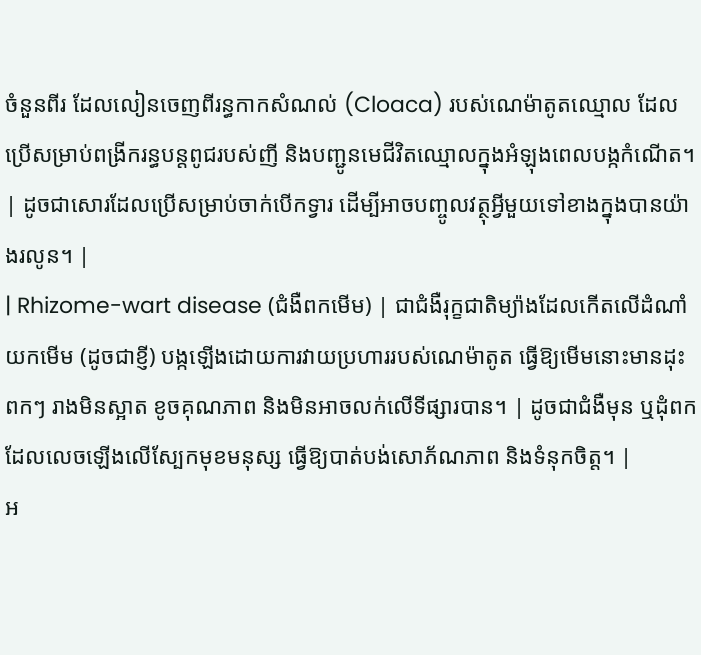ចំនួនពីរ ដែលលៀនចេញពីរន្ធកាកសំណល់ (Cloaca) របស់ណេម៉ាតូតឈ្មោល ដែលប្រើសម្រាប់ពង្រីករន្ធបន្តពូជរបស់ញី និងបញ្ជូនមេជីវិតឈ្មោលក្នុងអំឡុងពេលបង្កកំណើត។ | ដូចជាសោរដែលប្រើសម្រាប់ចាក់បើកទ្វារ ដើម្បីអាចបញ្ចូលវត្ថុអ្វីមួយទៅខាងក្នុងបានយ៉ាងរលូន។ |
| Rhizome-wart disease (ជំងឺពកមើម) | ជាជំងឺរុក្ខជាតិម្យ៉ាងដែលកើតលើដំណាំយកមើម (ដូចជាខ្ញី) បង្កឡើងដោយការវាយប្រហាររបស់ណេម៉ាតូត ធ្វើឱ្យមើមនោះមានដុះពកៗ រាងមិនស្អាត ខូចគុណភាព និងមិនអាចលក់លើទីផ្សារបាន។ | ដូចជាជំងឺមុន ឬដុំពកដែលលេចឡើងលើស្បែកមុខមនុស្ស ធ្វើឱ្យបាត់បង់សោភ័ណភាព និងទំនុកចិត្ត។ |
អ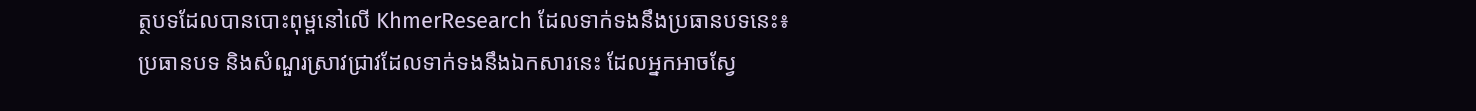ត្ថបទដែលបានបោះពុម្ពនៅលើ KhmerResearch ដែលទាក់ទងនឹងប្រធានបទនេះ៖
ប្រធានបទ និងសំណួរស្រាវជ្រាវដែលទាក់ទងនឹងឯកសារនេះ ដែលអ្នកអាចស្វែ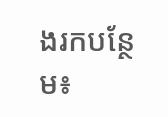ងរកបន្ថែម៖